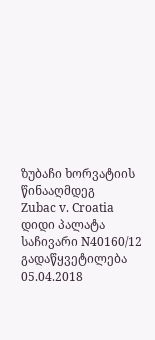ზუბაჩი ხორვატიის წინააღმდეგ
Zubac v. Croatia
დიდი პალატა
საჩივარი N40160/12
გადაწყვეტილება
05.04.2018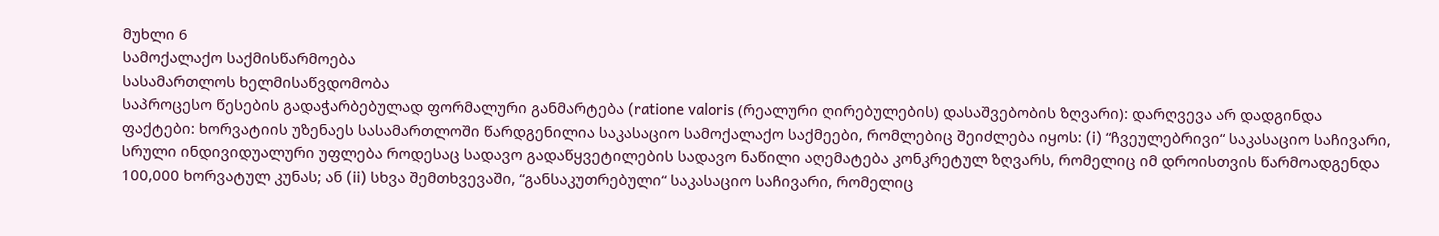მუხლი 6
სამოქალაქო საქმისწარმოება
სასამართლოს ხელმისაწვდომობა
საპროცესო წესების გადაჭარბებულად ფორმალური განმარტება (ratione valoris (რეალური ღირებულების) დასაშვებობის ზღვარი): დარღვევა არ დადგინდა
ფაქტები: ხორვატიის უზენაეს სასამართლოში წარდგენილია საკასაციო სამოქალაქო საქმეები, რომლებიც შეიძლება იყოს: (i) “ჩვეულებრივი“ საკასაციო საჩივარი, სრული ინდივიდუალური უფლება როდესაც სადავო გადაწყვეტილების სადავო ნაწილი აღემატება კონკრეტულ ზღვარს, რომელიც იმ დროისთვის წარმოადგენდა 100,000 ხორვატულ კუნას; ან (ii) სხვა შემთხვევაში, “განსაკუთრებული“ საკასაციო საჩივარი, რომელიც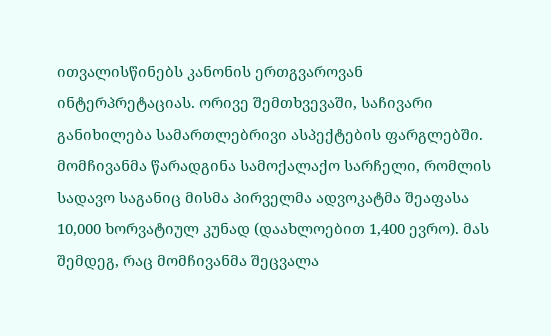ითვალისწინებს კანონის ერთგვაროვან ინტერპრეტაციას. ორივე შემთხვევაში, საჩივარი განიხილება სამართლებრივი ასპექტების ფარგლებში.
მომჩივანმა წარადგინა სამოქალაქო სარჩელი, რომლის სადავო საგანიც მისმა პირველმა ადვოკატმა შეაფასა 10,000 ხორვატიულ კუნად (დაახლოებით 1,400 ევრო). მას შემდეგ, რაც მომჩივანმა შეცვალა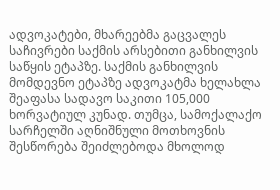ადვოკატები, მხარეებმა გაცვალეს საჩივრები საქმის არსებითი განხილვის საწყის ეტაპზე. საქმის განხილვის მომდევნო ეტაპზე ადვოკატმა ხელახლა შეაფასა სადავო საკითი 105,000 ხორვატიულ კუნად. თუმცა, სამოქალაქო სარჩელში აღნიშნული მოთხოვნის შესწორება შეიძლებოდა მხოლოდ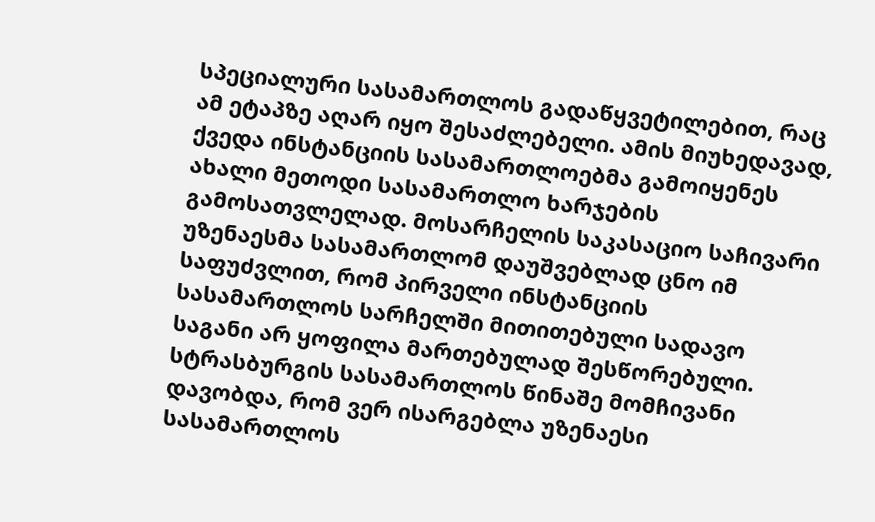სპეციალური სასამართლოს გადაწყვეტილებით, რაც ამ ეტაპზე აღარ იყო შესაძლებელი. ამის მიუხედავად, ქვედა ინსტანციის სასამართლოებმა გამოიყენეს ახალი მეთოდი სასამართლო ხარჯების გამოსათვლელად. მოსარჩელის საკასაციო საჩივარი უზენაესმა სასამართლომ დაუშვებლად ცნო იმ საფუძვლით, რომ პირველი ინსტანციის სასამართლოს სარჩელში მითითებული სადავო საგანი არ ყოფილა მართებულად შესწორებული.
სტრასბურგის სასამართლოს წინაშე მომჩივანი დავობდა, რომ ვერ ისარგებლა უზენაესი სასამართლოს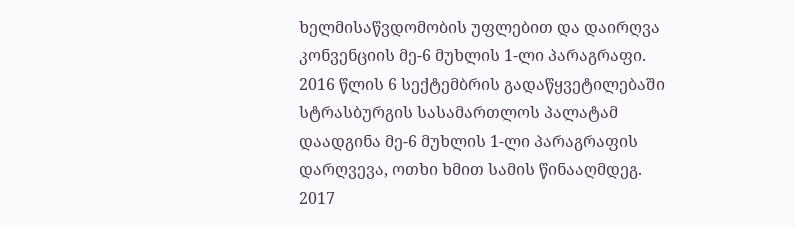ხელმისაწვდომობის უფლებით და დაირღვა კონვენციის მე-6 მუხლის 1-ლი პარაგრაფი. 2016 წლის 6 სექტემბრის გადაწყვეტილებაში სტრასბურგის სასამართლოს პალატამ დაადგინა მე-6 მუხლის 1-ლი პარაგრაფის დარღვევა, ოთხი ხმით სამის წინააღმდეგ.
2017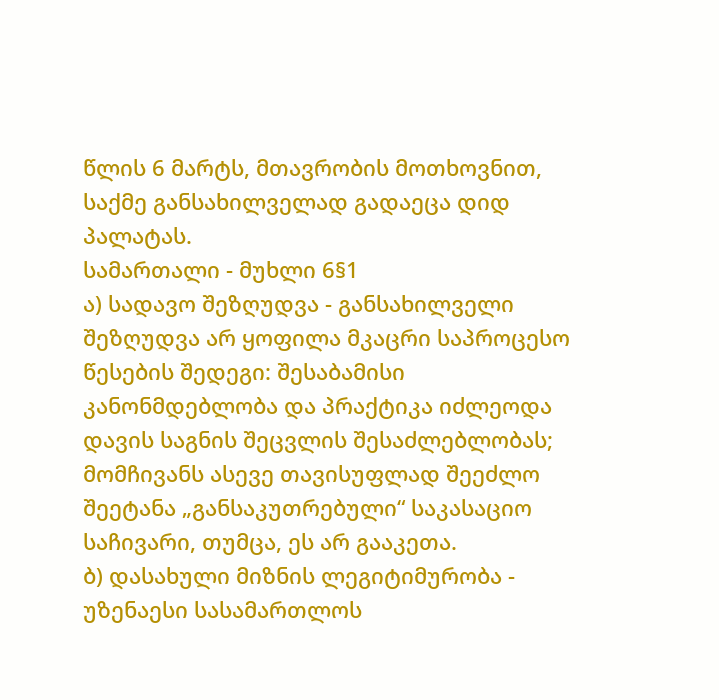წლის 6 მარტს, მთავრობის მოთხოვნით, საქმე განსახილველად გადაეცა დიდ პალატას.
სამართალი - მუხლი 6§1
ა) სადავო შეზღუდვა - განსახილველი შეზღუდვა არ ყოფილა მკაცრი საპროცესო წესების შედეგი: შესაბამისი კანონმდებლობა და პრაქტიკა იძლეოდა დავის საგნის შეცვლის შესაძლებლობას; მომჩივანს ასევე თავისუფლად შეეძლო შეეტანა „განსაკუთრებული“ საკასაციო საჩივარი, თუმცა, ეს არ გააკეთა.
ბ) დასახული მიზნის ლეგიტიმურობა - უზენაესი სასამართლოს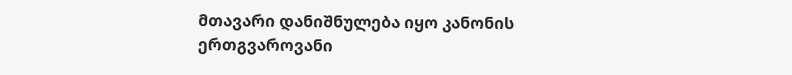მთავარი დანიშნულება იყო კანონის ერთგვაროვანი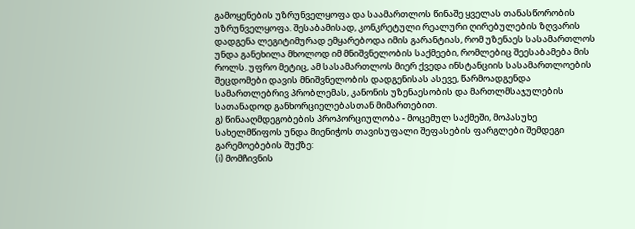გამოყენების უზრუნველყოფა და საამართლოს წინაშე ყველას თანასწორობის უზრუნველყოფა. შესაბამისად, კონკრეტული რეალური ღირებულების ზღვარის დადგენა ლეგიტიმურად ემყარებოდა იმის გარანტიას, რომ უზენაეს სასამართლოს უნდა განეხილა მხოლოდ იმ მნიშვნელობის საქმეები, რომლებიც შეესაბამება მის როლს. უფრო მეტიც, ამ სასამართლოს მიერ ქვედა ინსტანციის სასამართლოების შეცდომები დავის მნიშვნელობის დადგენისას ასევე, წარმოადგენდა სამართლებრივ პრობლემას, კანონის უზენაესობის და მართლმსაჯულების სათანადოდ განხორციელებასთან მიმართებით.
გ) წინააღმდეგობების პროპორციულობა - მოცემულ საქმეში, მოპასუხე სახელმწიფოს უნდა მიენიჭოს თავისუფალი შეფასების ფარგლები შემდეგი გარემოებების შუქზე:
(i) მომჩივნის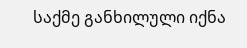საქმე განხილული იქნა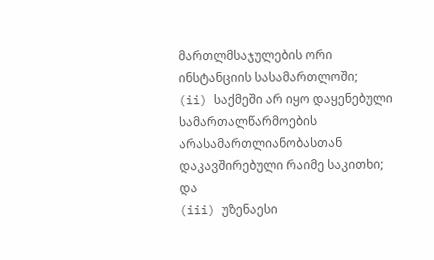მართლმსაჯულების ორი ინსტანციის სასამართლოში;
(ii) საქმეში არ იყო დაყენებული სამართალწარმოების არასამართლიანობასთან დაკავშირებული რაიმე საკითხი; და
(iii) უზენაესი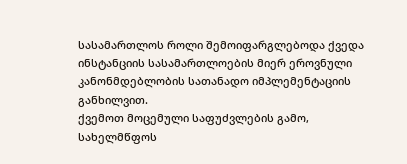სასამართლოს როლი შემოიფარგლებოდა ქვედა ინსტანციის სასამართლოების მიერ ეროვნული კანონმდებლობის სათანადო იმპლემენტაციის განხილვით.
ქვემოთ მოცემული საფუძვლების გამო, სახელმწფოს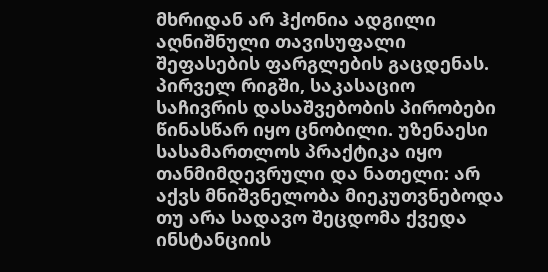მხრიდან არ ჰქონია ადგილი აღნიშნული თავისუფალი შეფასების ფარგლების გაცდენას.
პირველ რიგში, საკასაციო საჩივრის დასაშვებობის პირობები წინასწარ იყო ცნობილი. უზენაესი სასამართლოს პრაქტიკა იყო თანმიმდევრული და ნათელი: არ აქვს მნიშვნელობა მიეკუთვნებოდა თუ არა სადავო შეცდომა ქვედა ინსტანციის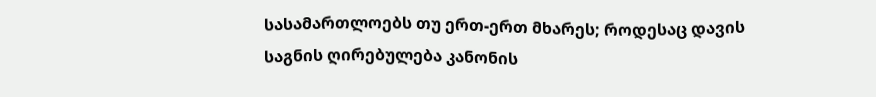სასამართლოებს თუ ერთ-ერთ მხარეს; როდესაც დავის საგნის ღირებულება კანონის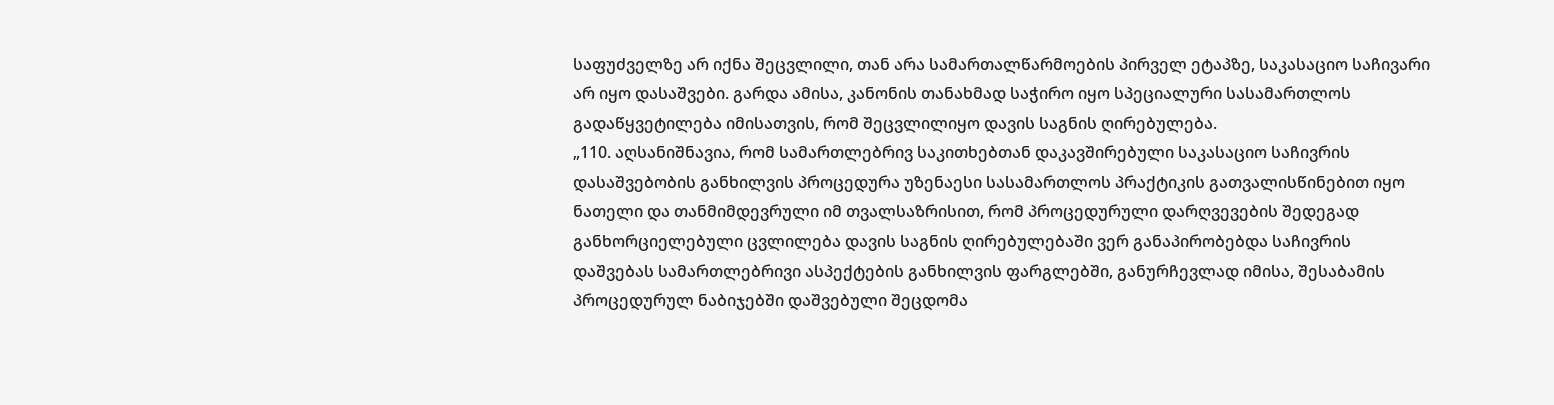საფუძველზე არ იქნა შეცვლილი, თან არა სამართალწარმოების პირველ ეტაპზე, საკასაციო საჩივარი არ იყო დასაშვები. გარდა ამისა, კანონის თანახმად საჭირო იყო სპეციალური სასამართლოს გადაწყვეტილება იმისათვის, რომ შეცვლილიყო დავის საგნის ღირებულება.
„110. აღსანიშნავია, რომ სამართლებრივ საკითხებთან დაკავშირებული საკასაციო საჩივრის დასაშვებობის განხილვის პროცედურა უზენაესი სასამართლოს პრაქტიკის გათვალისწინებით იყო ნათელი და თანმიმდევრული იმ თვალსაზრისით, რომ პროცედურული დარღვევების შედეგად განხორციელებული ცვლილება დავის საგნის ღირებულებაში ვერ განაპირობებდა საჩივრის დაშვებას სამართლებრივი ასპექტების განხილვის ფარგლებში, განურჩევლად იმისა, შესაბამის პროცედურულ ნაბიჯებში დაშვებული შეცდომა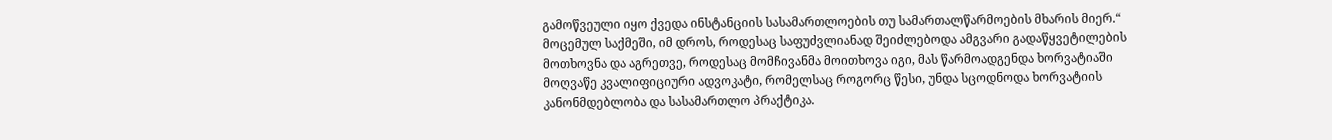გამოწვეული იყო ქვედა ინსტანციის სასამართლოების თუ სამართალწარმოების მხარის მიერ.“
მოცემულ საქმეში, იმ დროს, როდესაც საფუძვლიანად შეიძლებოდა ამგვარი გადაწყვეტილების მოთხოვნა და აგრეთვე, როდესაც მომჩივანმა მოითხოვა იგი, მას წარმოადგენდა ხორვატიაში მოღვაწე კვალიფიციური ადვოკატი, რომელსაც როგორც წესი, უნდა სცოდნოდა ხორვატიის კანონმდებლობა და სასამართლო პრაქტიკა.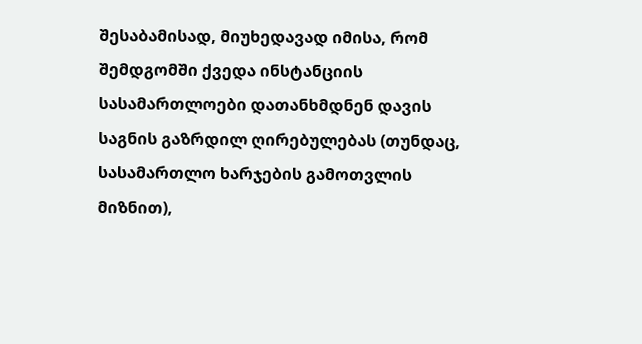შესაბამისად, მიუხედავად იმისა, რომ შემდგომში ქვედა ინსტანციის სასამართლოები დათანხმდნენ დავის საგნის გაზრდილ ღირებულებას (თუნდაც, სასამართლო ხარჯების გამოთვლის მიზნით),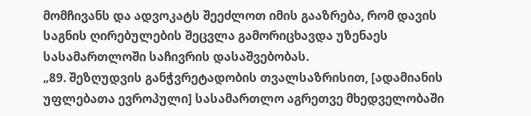მომჩივანს და ადვოკატს შეეძლოთ იმის გააზრება, რომ დავის საგნის ღირებულების შეცვლა გამორიცხავდა უზენაეს სასამართლოში საჩივრის დასაშვებობას.
„89. შეზღუდვის განჭვრეტადობის თვალსაზრისით, [ადამიანის უფლებათა ევროპული] სასამართლო აგრეთვე მხედველობაში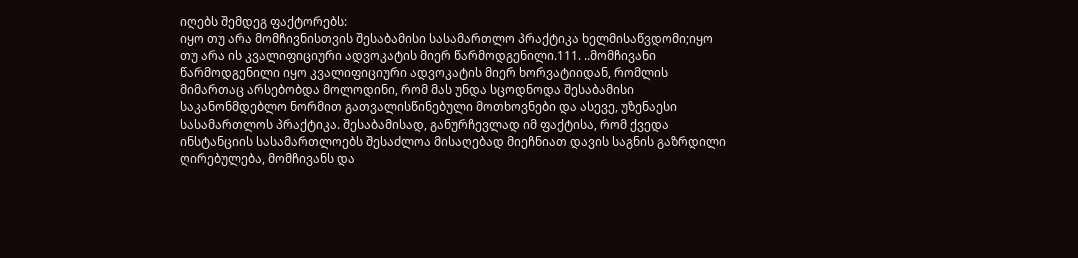იღებს შემდეგ ფაქტორებს:
იყო თუ არა მომჩივნისთვის შესაბამისი სასამართლო პრაქტიკა ხელმისაწვდომი;იყო თუ არა ის კვალიფიციური ადვოკატის მიერ წარმოდგენილი.111. ..მომჩივანი წარმოდგენილი იყო კვალიფიციური ადვოკატის მიერ ხორვატიიდან, რომლის მიმართაც არსებობდა მოლოდინი, რომ მას უნდა სცოდნოდა შესაბამისი საკანონმდებლო ნორმით გათვალისწინებული მოთხოვნები და ასევე, უზენაესი სასამართლოს პრაქტიკა. შესაბამისად, განურჩევლად იმ ფაქტისა, რომ ქვედა ინსტანციის სასამართლოებს შესაძლოა მისაღებად მიეჩნიათ დავის საგნის გაზრდილი ღირებულება, მომჩივანს და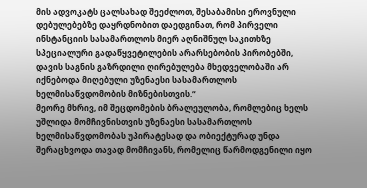მის ადვოკატს ცალსახად შეეძლოთ, შესაბამისი ეროვნული დებულებებზე დაყრდნობით დაედგინათ, რომ პირველი ინსტანციის სასამართლოს მიერ აღნიშნულ საკითხზე სპეციალური გადაწყვეტილების არარსებობის პირობებში, დავის საგნის გაზრდილი ღირებულება მხედველობაში არ იქნებოდა მიღებული უზენაესი სასამართლოს ხელმისაწვდომობის მიზნებისთვის.“
მეორე მხრივ, იმ შეცდომების ბრალეულობა, რომლებიც ხელს უშლიდა მომჩივნისთვის უზენაესი სასამართლოს ხელმისაწვდომობას უპირატესად და ობიექტურად უნდა შერაცხვოდა თავად მომჩივანს, რომელიც წარმოდგენილი იყო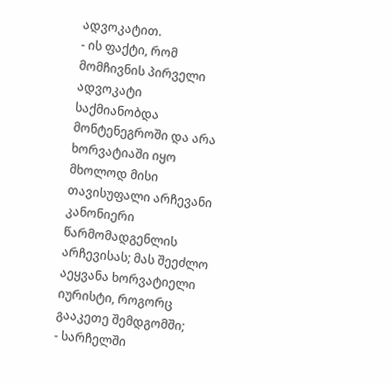ადვოკატით.
- ის ფაქტი, რომ მომჩივნის პირველი ადვოკატი საქმიანობდა მონტენეგროში და არა ხორვატიაში იყო მხოლოდ მისი თავისუფალი არჩევანი კანონიერი წარმომადგენლის არჩევისას; მას შეეძლო აეყვანა ხორვატიელი იურისტი, როგორც გააკეთე შემდგომში;
- სარჩელში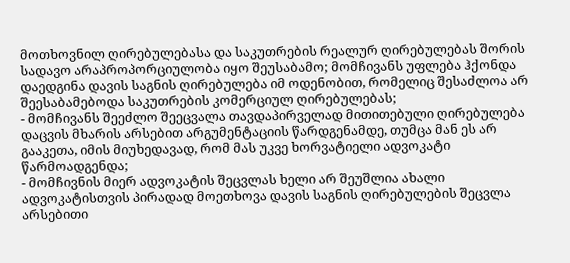მოთხოვნილ ღირებულებასა და საკუთრების რეალურ ღირებულებას შორის სადავო არაპროპორციულობა იყო შეუსაბამო; მომჩივანს უფლება ჰქონდა დაედგინა დავის საგნის ღირებულება იმ ოდენობით, რომელიც შესაძლოა არ შეესაბამებოდა საკუთრების კომერციულ ღირებულებას;
- მომჩივანს შეეძლო შეეცვალა თავდაპირველად მითითებული ღირებულება დაცვის მხარის არსებით არგუმენტაციის წარდგენამდე, თუმცა მან ეს არ გააკეთა, იმის მიუხედავად, რომ მას უკვე ხორვატიელი ადვოკატი წარმოადგენდა;
- მომჩივნის მიერ ადვოკატის შეცვლას ხელი არ შეუშლია ახალი ადვოკატისთვის პირადად მოეთხოვა დავის საგნის ღირებულების შეცვლა არსებითი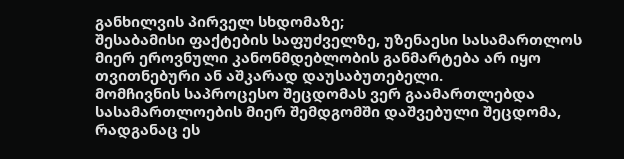განხილვის პირველ სხდომაზე;
შესაბამისი ფაქტების საფუძველზე, უზენაესი სასამართლოს მიერ ეროვნული კანონმდებლობის განმარტება არ იყო თვითნებური ან აშკარად დაუსაბუთებელი.
მომჩივნის საპროცესო შეცდომას ვერ გაამართლებდა სასამართლოების მიერ შემდგომში დაშვებული შეცდომა, რადგანაც ეს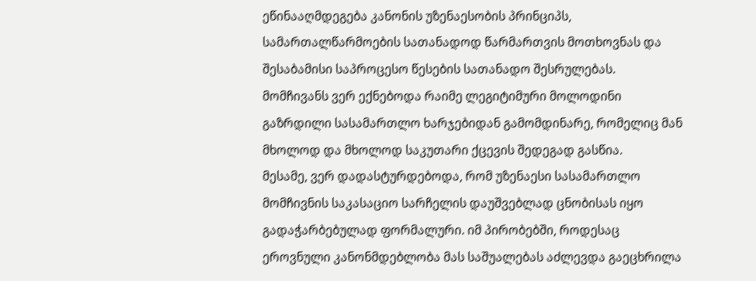ეწინააღმდეგება კანონის უზენაესობის პრინციპს, სამართალწარმოების სათანადოდ წარმართვის მოთხოვნას და შესაბამისი საპროცესო წესების სათანადო შესრულებას.
მომჩივანს ვერ ექნებოდა რაიმე ლეგიტიმური მოლოდინი გაზრდილი სასამართლო ხარჯებიდან გამომდინარე, რომელიც მან მხოლოდ და მხოლოდ საკუთარი ქცევის შედეგად გასწია.
მესამე, ვერ დადასტურდებოდა, რომ უზენაესი სასამართლო მომჩივნის საკასაციო სარჩელის დაუშვებლად ცნობისას იყო გადაჭარბებულად ფორმალური. იმ პირობებში, როდესაც ეროვნული კანონმდებლობა მას საშუალებას აძლევდა გაეცხრილა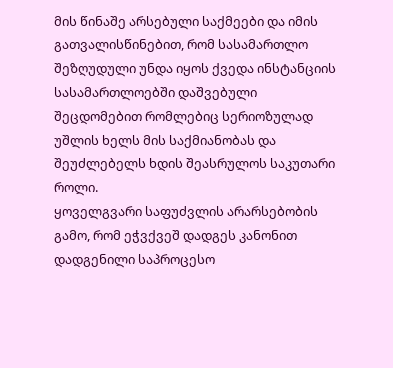მის წინაშე არსებული საქმეები და იმის გათვალისწინებით, რომ სასამართლო შეზღუდული უნდა იყოს ქვედა ინსტანციის სასამართლოებში დაშვებული შეცდომებით რომლებიც სერიოზულად უშლის ხელს მის საქმიანობას და შეუძლებელს ხდის შეასრულოს საკუთარი როლი.
ყოველგვარი საფუძვლის არარსებობის გამო, რომ ეჭვქვეშ დადგეს კანონით დადგენილი საპროცესო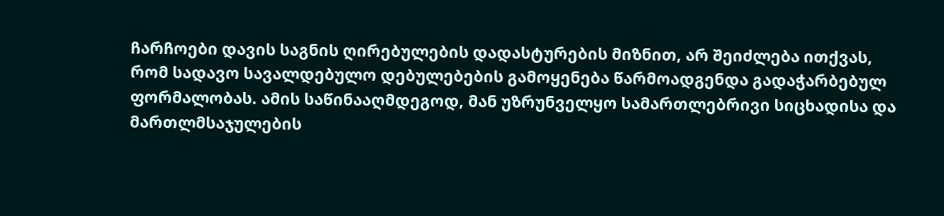ჩარჩოები დავის საგნის ღირებულების დადასტურების მიზნით, არ შეიძლება ითქვას, რომ სადავო სავალდებულო დებულებების გამოყენება წარმოადგენდა გადაჭარბებულ ფორმალობას. ამის საწინააღმდეგოდ, მან უზრუნველყო სამართლებრივი სიცხადისა და მართლმსაჯულების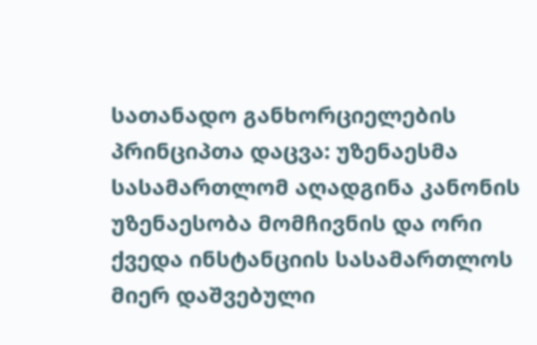სათანადო განხორციელების პრინციპთა დაცვა: უზენაესმა სასამართლომ აღადგინა კანონის უზენაესობა მომჩივნის და ორი ქვედა ინსტანციის სასამართლოს მიერ დაშვებული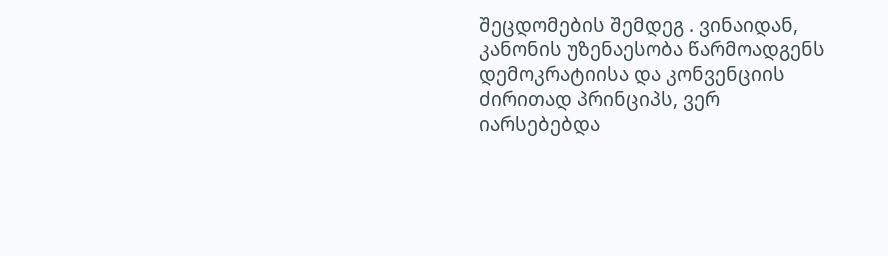შეცდომების შემდეგ . ვინაიდან, კანონის უზენაესობა წარმოადგენს დემოკრატიისა და კონვენციის ძირითად პრინციპს, ვერ იარსებებდა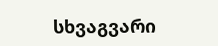სხვაგვარი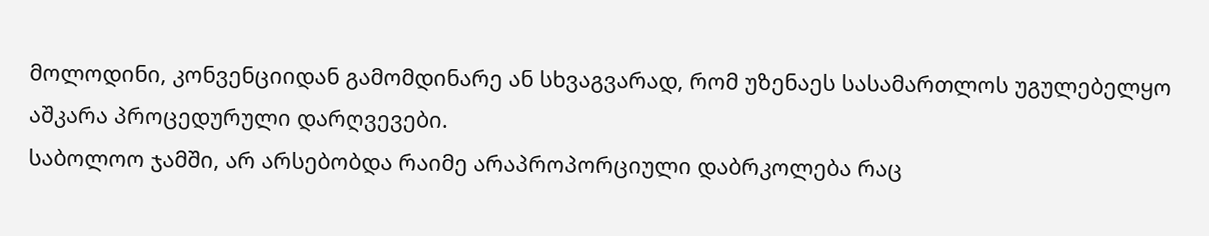მოლოდინი, კონვენციიდან გამომდინარე ან სხვაგვარად, რომ უზენაეს სასამართლოს უგულებელყო აშკარა პროცედურული დარღვევები.
საბოლოო ჯამში, არ არსებობდა რაიმე არაპროპორციული დაბრკოლება რაც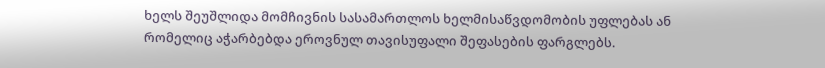ხელს შეუშლიდა მომჩივნის სასამართლოს ხელმისაწვდომობის უფლებას ან რომელიც აჭარბებდა ეროვნულ თავისუფალი შეფასების ფარგლებს.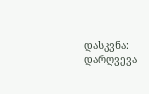დასკვნა: დარღვევა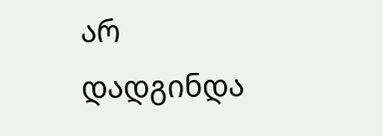არ დადგინდა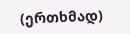(ერთხმად)